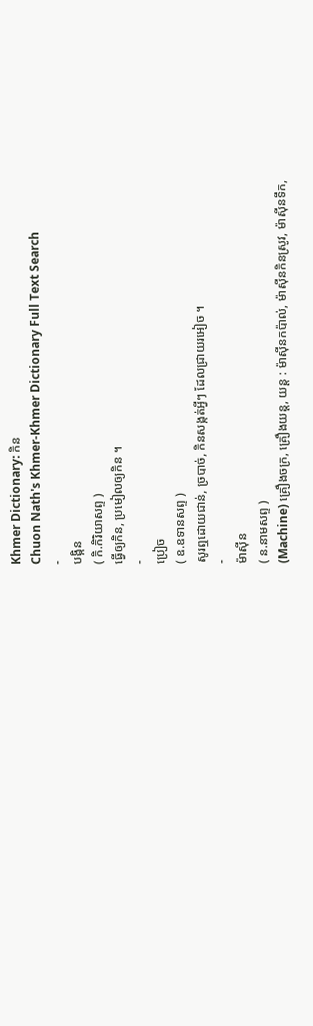Khmer Dictionary: កិន
Chuon Nath's Khmer-Khmer Dictionary Full Text Search
-
បង្កិន
( កិ.កិរិយាសព្ទ )
ធ្វើឲ្យកិន, ប្រមៀលឲ្យកិន ។
-
ប្រៀច
( ឧ.ឧទានសព្ទ )
សូរឮដោយជាន់, ច្របាច់, កិនសង្កត់អ្វីៗ ដែលជ្រាយរអៀច ។
-
ម៉ាស៊ីន
( ន.នាមសព្ទ )
(Machine) គ្រឿងចក្រ, គ្រឿងយន្ត, យន្ត : ម៉ាស៊ីនកប៉ាល់, ម៉ាស៊ីនកិនស្រូវ, ម៉ាស៊ីនទឹក,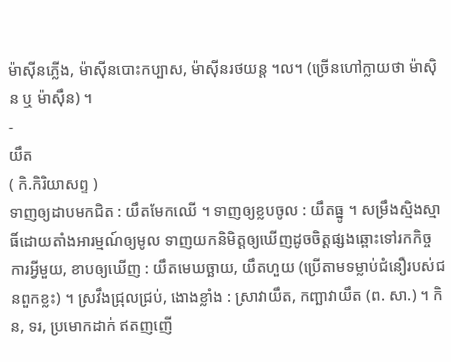ម៉ាស៊ីនភ្លើង, ម៉ាស៊ីនបោះកប្បាស, ម៉ាស៊ីនរថយន្ត ។ល។ (ច្រើនហៅក្លាយថា ម៉ាស៊ិន ឬ ម៉ាស៊ឹន) ។
-
យឹត
( កិ.កិរិយាសព្ទ )
ទាញឲ្យដាបមកជិត : យឹតមែកឈើ ។ ទាញឲ្យខ្លបចូល : យឹតធ្នូ ។ សម្រឹងស្មិងស្មាធិ៍ដោយតាំងអារម្មណ៍ឲ្យមូល ទាញយកនិមិត្តឲ្យឃើញដូចចិត្តផ្សងឆ្ពោះទៅរកកិច្ចការអ្វីមួយ, ខាបឲ្យឃើញ : យឹតមេឃច្ឆាយ, យឹតហួយ (ប្រើតាមទម្លាប់ជំនឿរបស់ជនពួកខ្លះ) ។ ស្រវឹងជ្រុលជ្រប់, ងោងខ្លាំង : ស្រាវាយឹត, កញ្ឆាវាយឹត (ព. សា.) ។ កិន, ទរ, ប្រមោកដាក់ ឥតញញើ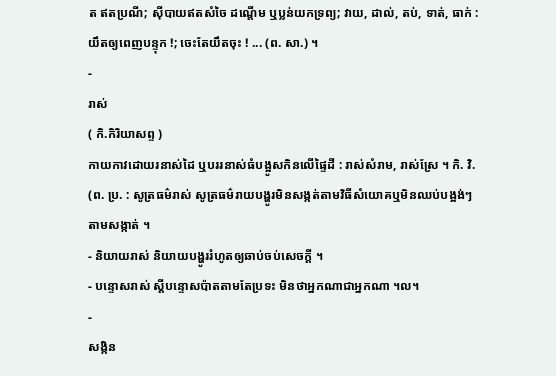ត ឥតប្រណី; ស៊ីបាយឥតសំចៃ ដណ្តើម ឬប្លន់យកទ្រព្យ; វាយ, ដាល់, តប់, ទាត់, ធាក់ : យឹតឲ្យពេញបន្ទុក !; ចេះតែយឹតចុះ ! ... (ព. សា.) ។
-
រាស់
( កិ.កិរិយាសព្ទ )
កាយកាវដោយរនាស់ដៃ ឬបររនាស់ធំបង្អូសកិនលើផ្ទៃដី : រាស់សំរាម, រាស់ស្រែ ។ កិ. វិ. (ព. ប្រ. : សូត្រធម៌រាស់ សូត្រធម៌រាយបង្ហូរមិនសង្កត់តាមវិធីសំយោគឬមិនឈប់បង្អង់ៗតាមសង្កាត់ ។
- និយាយរាស់ និយាយបង្ហូររំហូតឲ្យឆាប់ចប់សេចក្ដី ។
- បន្ទោសរាស់ ស្ដីបន្ទោសប៉ាតតាមតែប្រទះ មិនថាអ្នកណាជាអ្នកណា ។ល។
-
សង្កិន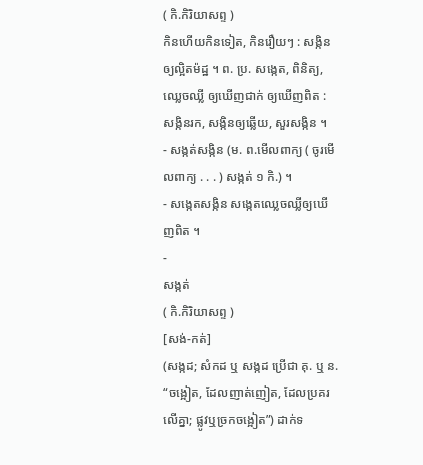( កិ.កិរិយាសព្ទ )
កិនហើយកិនទៀត, កិនរឿយៗ : សង្កិនឲ្យល្អិតម៉ដ្ឋ ។ ព. ប្រ. សង្កេត, ពិនិត្យ, ឈ្លេចឈ្លី ឲ្យឃើញជាក់ ឲ្យឃើញពិត : សង្កិនរក, សង្កិនឲ្យឆ្លើយ, សួរសង្កិន ។
- សង្កត់សង្កិន (ម. ព.មើលពាក្យ ( ចូរមើលពាក្យ . . . ) សង្កត់ ១ កិ.) ។
- សង្កេតសង្កិន សង្កេតឈ្លេចឈ្លីឲ្យឃើញពិត ។
-
សង្កត់
( កិ.កិរិយាសព្ទ )
[សង់-កត់]
(សង្កដ; សំកដ ឬ សង្កដ ប្រើជា គុ. ឬ ន. “ចង្អៀត, ដែលញាត់ញៀត, ដែលប្រគរលើគ្នា; ផ្លូវឬច្រកចង្អៀត”) ដាក់ទ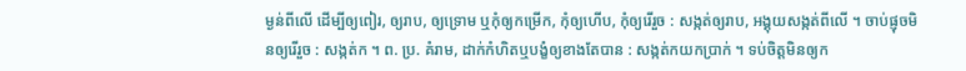ម្ងន់ពីលើ ដើម្បីឲ្យពៀរ, ឲ្យរាប, ឲ្យទ្រោម ឬកុំឲ្យកម្រើក, កុំឲ្យហើប, កុំឲ្យរើរួច : សង្កត់ឲ្យរាប, អង្គុយសង្កត់ពីលើ ។ ចាប់ផ្ញុចមិនឲ្យរើរួច : សង្កត់ក ។ ព. ប្រ. គំរាម, ដាក់កំហិតឬបង្ខំឲ្យខាងតែបាន : សង្កត់កយកប្រាក់ ។ ទប់ចិត្តមិនឲ្យក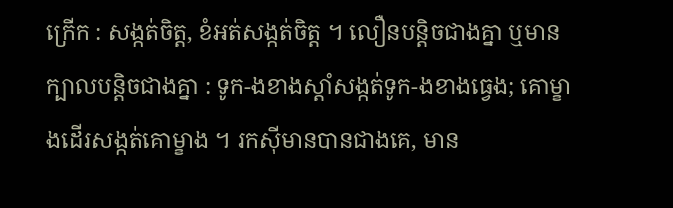ក្រើក : សង្កត់ចិត្ត, ខំអត់សង្កត់ចិត្ត ។ លឿនបន្តិចជាងគ្នា ឬមានក្បាលបន្តិចជាងគ្នា : ទូក-ងខាងស្ដាំសង្កត់ទូក-ងខាងធ្វេង; គោម្ខាងដើរសង្កត់គោម្ខាង ។ រកស៊ីមានបានជាងគេ, មាន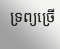ទ្រព្យច្រើ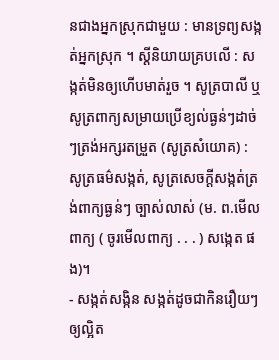នជាងអ្នកស្រុកជាមួយ : មានទ្រព្យសង្កត់អ្នកស្រុក ។ ស្ដីនិយាយគ្របលើ : សង្កត់មិនឲ្យហើបមាត់រួច ។ សូត្របាលី ឬសូត្រពាក្យសម្រាយប្រើខ្យល់ធ្ងន់ៗដាច់ៗត្រង់អក្សរតម្រួត (សូត្រសំយោគ) : សូត្រធម៌សង្កត់, សូត្រសេចក្ដីសង្កត់ត្រង់ពាក្យធ្ងន់ៗ ច្បាស់លាស់ (ម. ព.មើលពាក្យ ( ចូរមើលពាក្យ . . . ) សង្កេត ផង)។
- សង្កត់សង្កិន សង្កត់ដូចជាកិនរឿយៗឲ្យល្អិត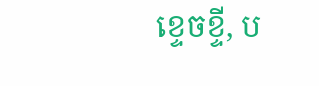ខ្ទេចខ្ទី, ប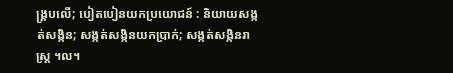ង្រ្គបលើ; បៀតបៀនយកប្រយោជន៍ : និយាយសង្កត់សង្កិន; សង្កត់សង្កិនយកប្រាក់; សង្កត់សង្កិនរាស្ត្រ ។ល។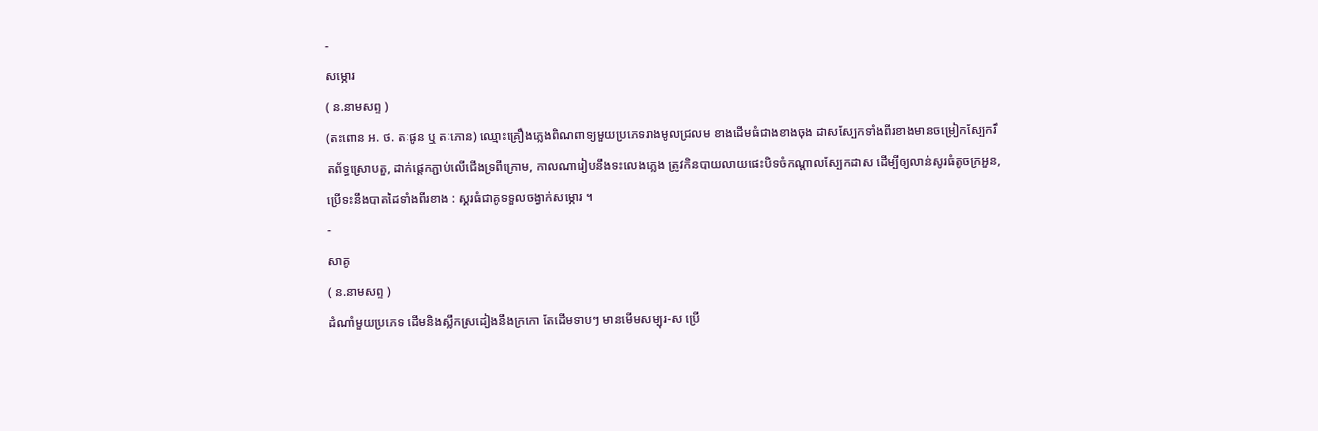-
សម្ភោរ
( ន.នាមសព្ទ )
(តះពោន អ. ថ. តៈផូន ឬ តៈភោន) ឈ្មោះគ្រឿងភ្លេងពិណពាទ្យមួយប្រភេទរាងមូលជ្រលម ខាងដើមធំជាងខាងចុង ដាសស្បែកទាំងពីរខាងមានចម្រៀកស្បែករឹតព័ទ្ធស្រោបតួ, ដាក់ផ្តេកភ្ជាប់លើជើងទ្រពីក្រោម, កាលណារៀបនឹងទះលេងភ្លេង ត្រូវកិនបាយលាយផេះបិទចំកណ្ដាលស្បែកដាស ដើម្បីឲ្យលាន់សូរធំតូចក្រអួន, ប្រើទះនឹងបាតដៃទាំងពីរខាង : ស្គរធំជាគូទទួលចង្វាក់សម្ភោរ ។
-
សាគូ
( ន.នាមសព្ទ )
ដំណាំមួយប្រភេទ ដើមនិងស្លឹកស្រដៀងនឹងក្រកោ តែដើមទាបៗ មានមើមសម្បុរ-ស ប្រើ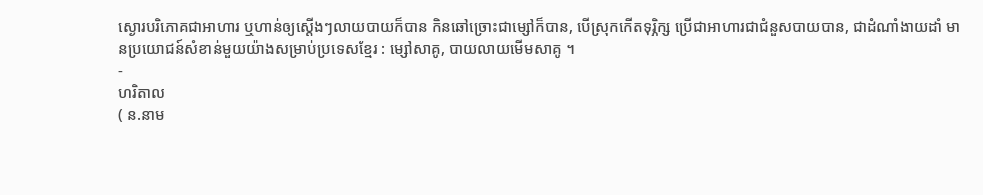ស្ងោរបរិភោគជាអាហារ ឬហាន់ឲ្យស្ដើងៗលាយបាយក៏បាន កិនឆៅច្រោះជាម្សៅក៏បាន, បើស្រុកកើតទុរ្ភិក្ស ប្រើជាអាហារជាជំនួសបាយបាន, ជាដំណាំងាយដាំ មានប្រយោជន៍សំខាន់មួយយ៉ាងសម្រាប់ប្រទេសខ្មែរ : ម្សៅសាគូ, បាយលាយមើមសាគូ ។
-
ហរិតាល
( ន.នាម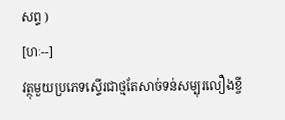សព្ទ )
[ហៈ--]
វត្ថុមួយប្រភេទស្ទើរជាថ្មតែសាច់ទន់សម្បុរលឿងខ្ចី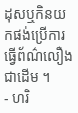ដុសឬកិនយកផង់ប្រើការធ្វើព័ណ៌លឿងជាដើម ។
- ហរិ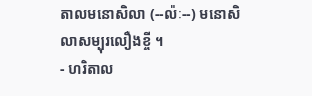តាលមនោសិលា (--ល៉ៈ--) មនោសិលាសម្បុរលឿងខ្ចី ។
- ហរិតាល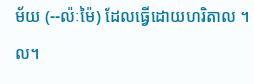ម័យ (--ល៉ៈម៉ៃ) ដែលធ្វើដោយហរិតាល ។ល។